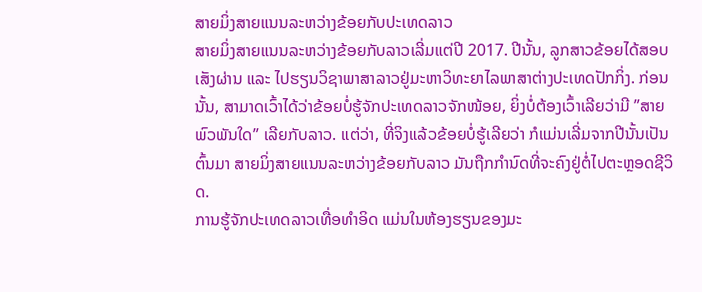ສາຍມິ່ງສາຍແນນລະຫວ່າງຂ້ອຍກັບປະເທດລາວ
ສາຍມິ່ງສາຍແນນລະຫວ່າງຂ້ອຍກັບລາວເລີ່ມແຕ່ປີ 2017. ປີນັ້ນ, ລູກສາວຂ້ອຍໄດ້ສອບເສັງຜ່ານ ແລະ ໄປຮຽນວິຊາພາສາລາວຢູ່ມະຫາວິທະຍາໄລພາສາຕ່າງປະເທດປັກກິ່ງ. ກ່ອນນັ້ນ, ສາມາດເວົ້າໄດ້ວ່າຂ້ອຍບໍ່ຮູ້ຈັກປະເທດລາວຈັກໜ້ອຍ, ຍິ່ງບໍ່ຕ້ອງເວົ້າເລີຍວ່າມີ ”ສາຍພົວພັນໃດ” ເລີຍກັບລາວ. ແຕ່ວ່າ, ທີ່ຈິງແລ້ວຂ້ອຍບໍ່ຮູ້ເລີຍວ່າ ກໍແມ່ນເລີ່ມຈາກປີນັ້ນເປັນຕົ້ນມາ ສາຍມິ່ງສາຍແນນລະຫວ່າງຂ້ອຍກັບລາວ ມັນຖືກກຳນົດທີ່ຈະຄົງຢູ່ຕໍ່ໄປຕະຫຼອດຊີວິດ.
ການຮູ້ຈັກປະເທດລາວເທື່ອທໍາອິດ ແມ່ນໃນຫ້ອງຮຽນຂອງມະ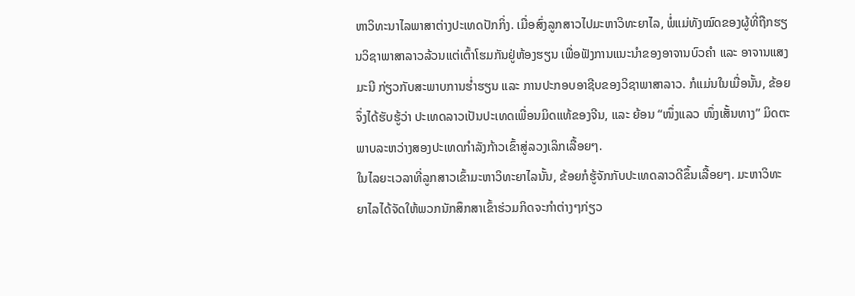ຫາວິທະນາໄລພາສາຕ່າງປະເທດປັກກິ່ງ. ເມື່ອສົ່ງລູກສາວໄປມະຫາວິທະຍາໄລ, ພໍ່ແມ່ທັງໝົດຂອງຜູ້ທີ່ຖືກຮຽນວິຊາພາສາລາວລ້ວນແຕ່ເຕົ້າໂຮມກັນຢູ່ຫ້ອງຮຽນ ເພື່ອຟັງການແນະນໍາຂອງອາຈານບົວຄໍາ ແລະ ອາຈານແສງມະນີ ກ່ຽວກັບສະພາບການຮໍ່າຮຽນ ແລະ ການປະກອບອາຊີບຂອງວິຊາພາສາລາວ. ກໍແມ່ນໃນເມື່ອນັ້ນ, ຂ້ອຍຈຶ່ງໄດ້ຮັບຮູ້ວ່າ ປະເທດລາວເປັນປະເທດເພື່ອນມິດແທ້ຂອງຈີນ, ແລະ ຍ້ອນ “ໜຶ່ງແລວ ໜຶ່ງເສັ້ນທາງ” ມິດຕະພາບລະຫວ່າງສອງປະເທດກໍາລັງກ້າວເຂົ້າສູ່ລວງເລິກເລື້ອຍໆ.
ໃນໄລຍະເວລາທີ່ລູກສາວເຂົ້າມະຫາວິທະຍາໄລນັ້ນ, ຂ້ອຍກໍຮູ້ຈັກກັບປະເທດລາວດີຂຶ້ນເລື້ອຍໆ. ມະຫາວິທະຍາໄລໄດ້ຈັດໃຫ້ພວກນັກສຶກສາເຂົ້າຮ່ວມກິດຈະກໍາຕ່າງໆກ່ຽວ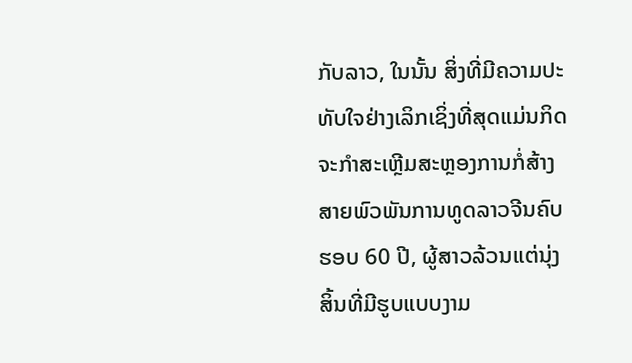ກັບລາວ, ໃນນັ້ນ ສິ່ງທີ່ມີຄວາມປະທັບໃຈຢ່າງເລິກເຊິ່ງທີ່ສຸດແມ່ນກິດຈະກໍາສະເຫຼີມສະຫຼອງການກໍ່ສ້າງສາຍພົວພັນການທູດລາວຈີນຄົບຮອບ 60 ປີ, ຜູ້ສາວລ້ວນແຕ່ນຸ່ງສິ້ນທີ່ມີຮູບແບບງາມ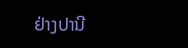ຢ່າງປານີ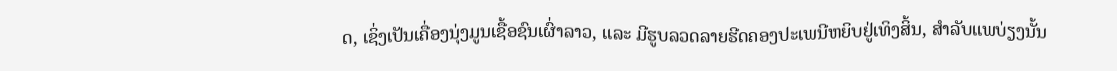ດ, ເຊິ່ງເປັນເຄື່ອງນຸ່ງມູນເຊື້ອຊົນເຜົ່າລາວ, ແລະ ມີຮູບລວດລາຍຮີດຄອງປະເພນີຫຍິບຢູ່ເທິງສິ້ນ, ສໍາລັບແພບ່ຽງນັ້ນ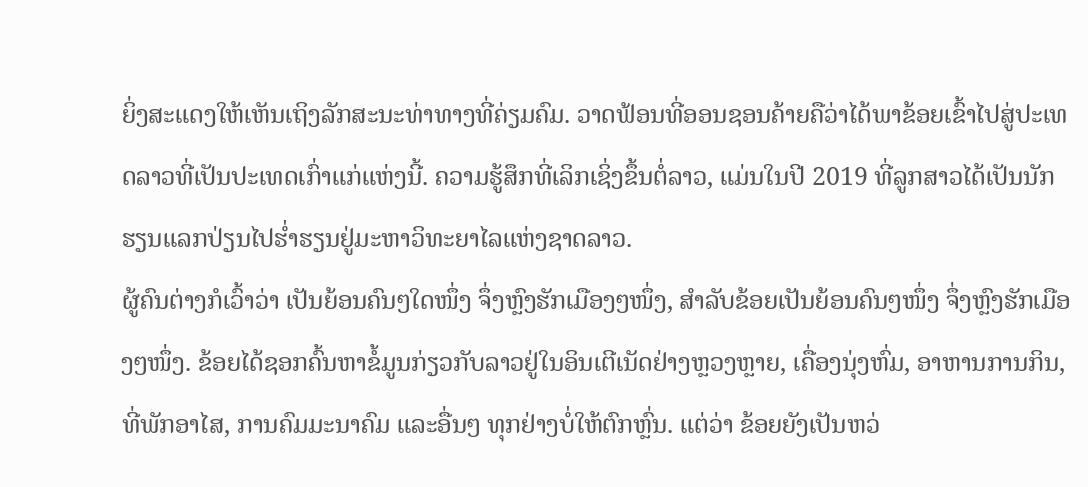ຍິ່ງສະແດງໃຫ້ເຫັນເຖິງລັກສະນະທ່າທາງທີ່ຄ່ຽມຄົມ. ວາດຟ້ອນທີ່ອອນຊອນຄ້າຍຄືວ່າໄດ້ພາຂ້ອຍເຂົ້າໄປສູ່ປະເທດລາວທີ່ເປັນປະເທດເກົ່າແກ່ແຫ່ງນີ້. ຄວາມຮູ້ສຶກທີ່ເລິກເຊິ່ງຂຶ້ນຕໍ່ລາວ, ແມ່ນໃນປີ 2019 ທີ່ລູກສາວໄດ້ເປັນນັກຮຽນແລກປ່ຽນໄປຮໍ່າຮຽນຢູ່ມະຫາວິທະຍາໄລແຫ່ງຊາດລາວ.
ຜູ້ຄົນຕ່າງກໍເວົ້າວ່າ ເປັນຍ້ອນຄົນໆໃດໜຶ່ງ ຈຶ່ງຫຼົງຮັກເມືອງໆໜຶ່ງ, ສໍາລັບຂ້ອຍເປັນຍ້ອນຄົນໆໜຶ່ງ ຈຶ່ງຫຼົງຮັກເມືອງໆໜຶ່ງ. ຂ້ອຍໄດ້ຊອກຄົ້ນຫາຂໍ້ມູນກ່ຽວກັບລາວຢູ່ໃນອິນເຕີເນັດຢ່າງຫຼວງຫຼາຍ, ເຄື່ອງນຸ່ງຫົ່ມ, ອາຫານການກິນ, ທີ່ພັກອາໄສ, ການຄົມມະນາຄົມ ແລະອື່ນໆ ທຸກຢ່າງບໍ່ໃຫ້ຕົກຫຼົ່ນ. ແຕ່ວ່າ ຂ້ອຍຍັງເປັນຫວ່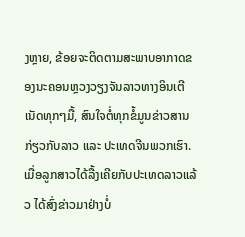ງຫຼາຍ, ຂ້ອຍຈະຕິດຕາມສະພາບອາກາດຂອງນະຄອນຫຼວງວຽງຈັນລາວທາງອິນເຕີເນັດທຸກໆມື້, ສົນໃຈຕໍ່ທຸກຂໍ້ມູນຂ່າວສານກ່ຽວກັບລາວ ແລະ ປະເທດຈີນພວກເຮົາ. ເມື່ອລູກສາວໄດ້ລື້ງເຄີຍກັບປະເທດລາວແລ້ວ ໄດ້ສົ່ງຂ່າວມາຢ່າງບໍ່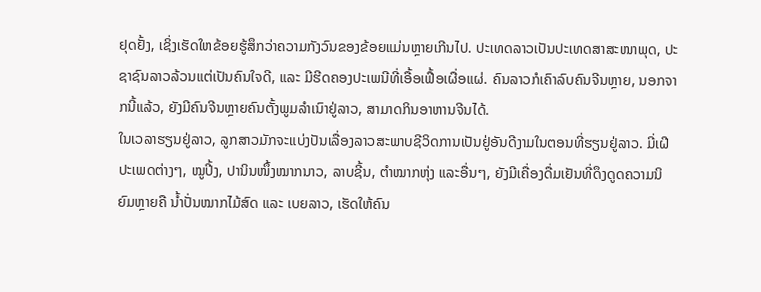ຢຸດຢັ້ງ, ເຊິ່ງເຮັດໃຫຂ້ອຍຮູ້ສຶກວ່າຄວາມກັງວົນຂອງຂ້ອຍແມ່ນຫຼາຍເກີນໄປ. ປະເທດລາວເປັນປະເທດສາສະໜາພຸດ, ປະຊາຊົນລາວລ້ວນແຕ່ເປັນຄົນໃຈດີ, ແລະ ມີຮີດຄອງປະເພນີທີ່ເອື້ອເຟື້ອເຜື່ອແຜ່. ຄົນລາວກໍເຄົາລົບຄົນຈີນຫຼາຍ, ນອກຈາກນີ້ແລ້ວ, ຍັງມີຄົນຈີນຫຼາຍຄົນຕັ້ງພູມລໍາເນົາຢູ່ລາວ, ສາມາດກິນອາຫານຈີນໄດ້.
ໃນເວລາຮຽນຢູ່ລາວ, ລູກສາວມັກຈະແບ່ງປັນເລື່ອງລາວສະພາບຊີວິດການເປັນຢູ່ອັນດີງາມໃນຕອນທີ່ຮຽນຢູ່ລາວ. ມີ່ເຝີປະເພດຕ່າງໆ, ໝູປີ້ງ, ປານິນໜຶ້ງໝາກນາວ, ລາບຊີ້ນ, ຕໍາໝາກຫຸ່ງ ແລະອື່ນໆ, ຍັງມີເຄື່ອງດື່ມເຢັນທີ່ດຶງດູດຄວາມນິຍົມຫຼາຍຄື ນໍ້າປັ່ນໝາກໄມ້ສົດ ແລະ ເບຍລາວ, ເຮັດໃຫ້ຄົນ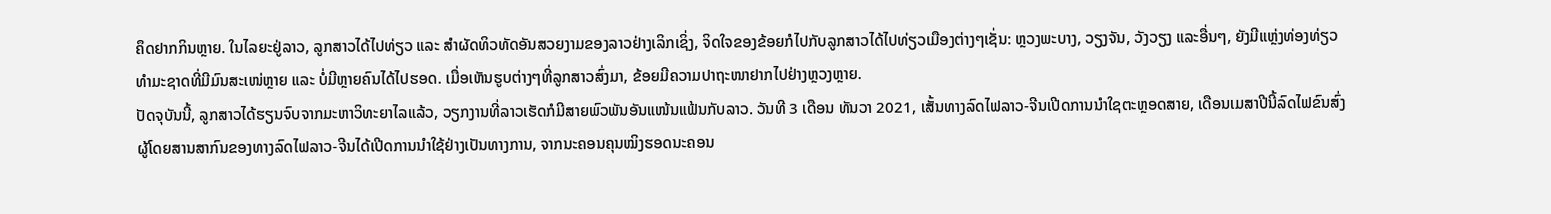ຄຶດຢາກກິນຫຼາຍ. ໃນໄລຍະຢູ່ລາວ, ລູກສາວໄດ້ໄປທ່ຽວ ແລະ ສໍາຜັດທິວທັດອັນສວຍງາມຂອງລາວຢ່າງເລິກເຊິ່ງ, ຈິດໃຈຂອງຂ້ອຍກໍໄປກັບລູກສາວໄດ້ໄປທ່ຽວເມືອງຕ່າງໆເຊັ່ນ: ຫຼວງພະບາງ, ວຽງຈັນ, ວັງວຽງ ແລະອື່ນໆ, ຍັງມີແຫຼ່ງທ່ອງທ່ຽວທໍາມະຊາດທີ່ມີມົນສະເໜ່ຫຼາຍ ແລະ ບໍ່ມີຫຼາຍຄົນໄດ້ໄປຮອດ. ເມື່ອເຫັນຮູບຕ່າງໆທີ່ລູກສາວສົ່ງມາ, ຂ້ອຍມີຄວາມປາຖະໜາຢາກໄປຢ່າງຫຼວງຫຼາຍ.
ປັດຈຸບັນນີ້, ລູກສາວໄດ້ຮຽນຈົບຈາກມະຫາວິທະຍາໄລແລ້ວ, ວຽກງານທີ່ລາວເຮັດກໍມີສາຍພົວພັນອັນແໜ້ນແຟ້ນກັບລາວ. ວັນທີ 3 ເດືອນ ທັນວາ 2021, ເສັ້ນທາງລົດໄຟລາວ-ຈີນເປີດການນໍາໃຊຕະຫຼອດສາຍ, ເດືອນເມສາປີນີ້ລົດໄຟຂົນສົ່ງຜູ້ໂດຍສານສາກົນຂອງທາງລົດໄຟລາວ-ຈີນໄດ້ເປີດການນໍາໃຊ້ຢ່າງເປັນທາງການ, ຈາກນະຄອນຄຸນໝິງຮອດນະຄອນ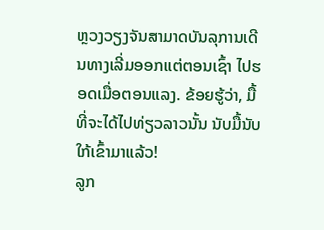ຫຼວງວຽງຈັນສາມາດບັນລຸການເດີນທາງເລີ່ມອອກແຕ່ຕອນເຊົ້າ ໄປຮອດເມື່ອຕອນແລງ. ຂ້ອຍຮູ້ວ່າ, ມື້ທີ່ຈະໄດ້ໄປທ່ຽວລາວນັ້ນ ນັບມື້ນັບໃກ້ເຂົ້າມາແລ້ວ!
ລູກ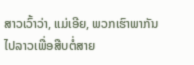ສາວເວົ້າວ່າ, ແມ່ເອີຍ, ພວກເຮົາພາກັນໄປລາວເພື່ອສືບຕໍ່ສາຍ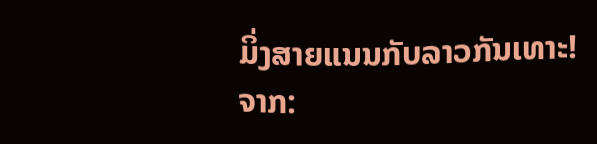ມິ່ງສາຍແນນກັບລາວກັນເທາະ!
ຈາກ: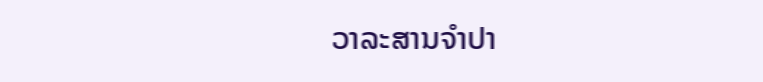ວາລະສານຈໍາປາ